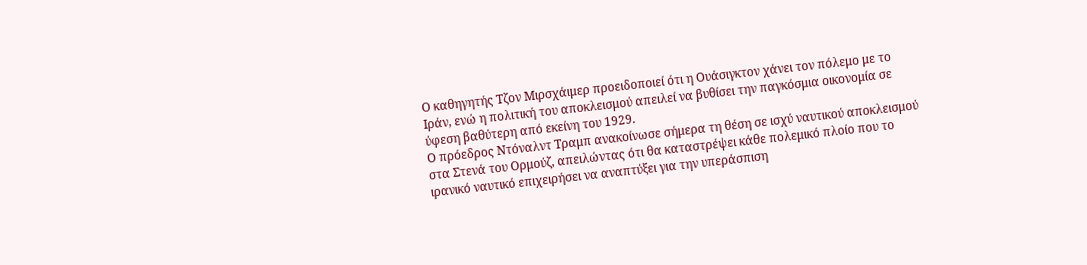Ο καθηγητής Τζον Μιρσχάιμερ προειδοποιεί ότι η Ουάσιγκτον χάνει τον πόλεμο με το Ιράν, ενώ η πολιτική του αποκλεισμού απειλεί να βυθίσει την παγκόσμια οικονομία σε ύφεση βαθύτερη από εκείνη του 1929.
Ο πρόεδρος Ντόναλντ Τραμπ ανακοίνωσε σήμερα τη θέση σε ισχύ ναυτικού αποκλεισμού στα Στενά του Ορμούζ, απειλώντας ότι θα καταστρέψει κάθε πολεμικό πλοίο που το ιρανικό ναυτικό επιχειρήσει να αναπτύξει για την υπεράσπιση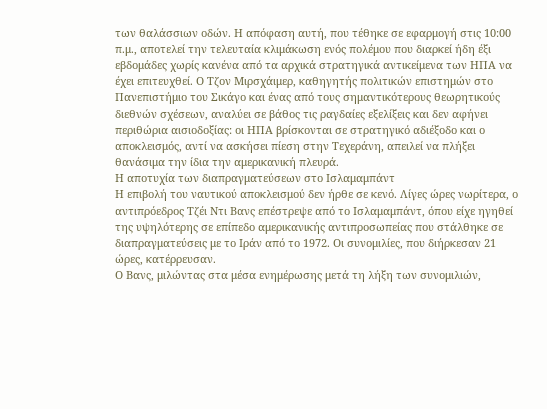των θαλάσσιων οδών. Η απόφαση αυτή, που τέθηκε σε εφαρμογή στις 10:00 π.μ., αποτελεί την τελευταία κλιμάκωση ενός πολέμου που διαρκεί ήδη έξι εβδομάδες χωρίς κανένα από τα αρχικά στρατηγικά αντικείμενα των ΗΠΑ να έχει επιτευχθεί. Ο Τζον Μιρσχάιμερ, καθηγητής πολιτικών επιστημών στο Πανεπιστήμιο του Σικάγο και ένας από τους σημαντικότερους θεωρητικούς διεθνών σχέσεων, αναλύει σε βάθος τις ραγδαίες εξελίξεις και δεν αφήνει περιθώρια αισιοδοξίας: οι ΗΠΑ βρίσκονται σε στρατηγικό αδιέξοδο και ο αποκλεισμός, αντί να ασκήσει πίεση στην Τεχεράνη, απειλεί να πλήξει θανάσιμα την ίδια την αμερικανική πλευρά.
Η αποτυχία των διαπραγματεύσεων στο Ισλαμαμπάντ
Η επιβολή του ναυτικού αποκλεισμού δεν ήρθε σε κενό. Λίγες ώρες νωρίτερα, ο αντιπρόεδρος Τζέι Ντι Βανς επέστρεψε από το Ισλαμαμπάντ, όπου είχε ηγηθεί της υψηλότερης σε επίπεδο αμερικανικής αντιπροσωπείας που στάλθηκε σε διαπραγματεύσεις με το Ιράν από το 1972. Οι συνομιλίες, που διήρκεσαν 21 ώρες, κατέρρευσαν.
Ο Βανς, μιλώντας στα μέσα ενημέρωσης μετά τη λήξη των συνομιλιών,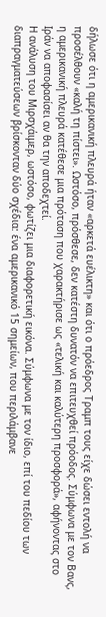δήλωσε ότι η αμερικανική πλευρά ήταν «αρκετά ευέλικτη» και ότι ο πρόεδρος Τραμπ τους είχε δώσει εντολή να προσέλθουν «καλή τη πίστει». Ωστόσο, πρόσθεσε, δεν κατέστη δυνατόν να επιτευχθεί πρόοδος. Σύμφωνα με τον Βανς, η αμερικανική πλευρά κατέθεσε μια πρόταση που χαρακτήρισε ως «τελική και καλύτερη προσφορά», αφήνοντας στο Ιράν να αποφασίσει αν θα την αποδεχτεί.
Η ανάλυση του Μιρσχάιμερ, ωστόσο, φωτίζει μια διαφορετική εικόνα. Σύμφωνα με τον ίδιο, επί του πεδίου των διαπραγματεύσεων βρίσκονταν δύο σχέδια: ένα αμερικανικό 15 σημείων, που περιλάμβανε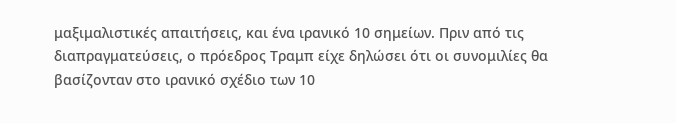μαξιμαλιστικές απαιτήσεις, και ένα ιρανικό 10 σημείων. Πριν από τις διαπραγματεύσεις, ο πρόεδρος Τραμπ είχε δηλώσει ότι οι συνομιλίες θα βασίζονταν στο ιρανικό σχέδιο των 10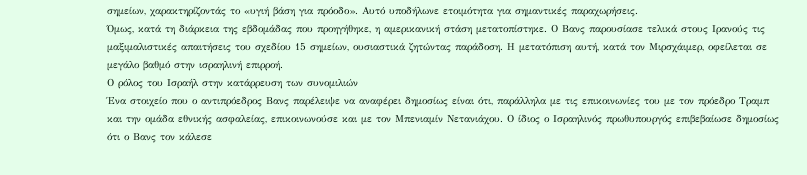σημείων, χαρακτηρίζοντάς το «υγιή βάση για πρόοδο». Αυτό υποδήλωνε ετοιμότητα για σημαντικές παραχωρήσεις.
Όμως, κατά τη διάρκεια της εβδομάδας που προηγήθηκε, η αμερικανική στάση μετατοπίστηκε. Ο Βανς παρουσίασε τελικά στους Ιρανούς τις μαξιμαλιστικές απαιτήσεις του σχεδίου 15 σημείων, ουσιαστικά ζητώντας παράδοση. Η μετατόπιση αυτή, κατά τον Μιρσχάιμερ, οφείλεται σε μεγάλο βαθμό στην ισραηλινή επιρροή.
Ο ρόλος του Ισραήλ στην κατάρρευση των συνομιλιών
Ένα στοιχείο που ο αντιπρόεδρος Βανς παρέλειψε να αναφέρει δημοσίως είναι ότι, παράλληλα με τις επικοινωνίες του με τον πρόεδρο Τραμπ και την ομάδα εθνικής ασφαλείας, επικοινωνούσε και με τον Μπενιαμίν Νετανιάχου. Ο ίδιος ο Ισραηλινός πρωθυπουργός επιβεβαίωσε δημοσίως ότι ο Βανς τον κάλεσε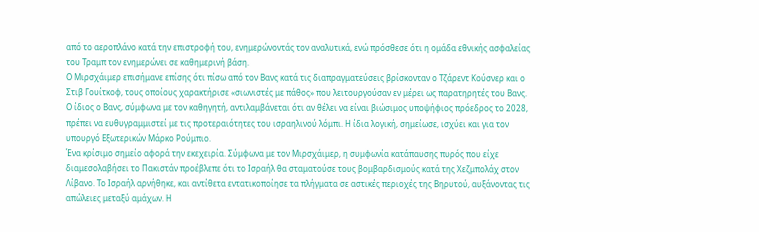από το αεροπλάνο κατά την επιστροφή του, ενημερώνοντάς τον αναλυτικά, ενώ πρόσθεσε ότι η ομάδα εθνικής ασφαλείας του Τραμπ τον ενημερώνει σε καθημερινή βάση.
Ο Μιρσχάιμερ επισήμανε επίσης ότι πίσω από τον Βανς κατά τις διαπραγματεύσεις βρίσκονταν ο Τζάρεντ Κούσνερ και ο Στιβ Γουίτκοφ, τους οποίους χαρακτήρισε «σιωνιστές με πάθος» που λειτουργούσαν εν μέρει ως παρατηρητές του Βανς. Ο ίδιος ο Βανς, σύμφωνα με τον καθηγητή, αντιλαμβάνεται ότι αν θέλει να είναι βιώσιμος υποψήφιος πρόεδρος το 2028, πρέπει να ευθυγραμμιστεί με τις προτεραιότητες του ισραηλινού λόμπι. Η ίδια λογική, σημείωσε, ισχύει και για τον υπουργό Εξωτερικών Μάρκο Ρούμπιο.
Ένα κρίσιμο σημείο αφορά την εκεχειρία. Σύμφωνα με τον Μιρσχάιμερ, η συμφωνία κατάπαυσης πυρός που είχε διαμεσολαβήσει το Πακιστάν προέβλεπε ότι το Ισραήλ θα σταματούσε τους βομβαρδισμούς κατά της Χεζμπολάχ στον Λίβανο. Το Ισραήλ αρνήθηκε, και αντίθετα εντατικοποίησε τα πλήγματα σε αστικές περιοχές της Βηρυτού, αυξάνοντας τις απώλειες μεταξύ αμάχων. Η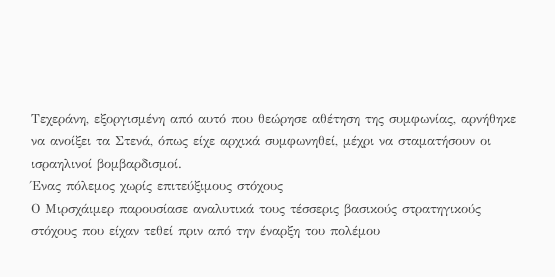Τεχεράνη, εξοργισμένη από αυτό που θεώρησε αθέτηση της συμφωνίας, αρνήθηκε να ανοίξει τα Στενά, όπως είχε αρχικά συμφωνηθεί, μέχρι να σταματήσουν οι ισραηλινοί βομβαρδισμοί.
Ένας πόλεμος χωρίς επιτεύξιμους στόχους
Ο Μιρσχάιμερ παρουσίασε αναλυτικά τους τέσσερις βασικούς στρατηγικούς στόχους που είχαν τεθεί πριν από την έναρξη του πολέμου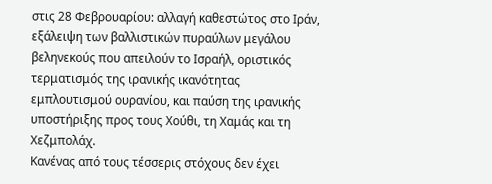στις 28 Φεβρουαρίου: αλλαγή καθεστώτος στο Ιράν, εξάλειψη των βαλλιστικών πυραύλων μεγάλου βεληνεκούς που απειλούν το Ισραήλ, οριστικός τερματισμός της ιρανικής ικανότητας εμπλουτισμού ουρανίου, και παύση της ιρανικής υποστήριξης προς τους Χούθι, τη Χαμάς και τη Χεζμπολάχ.
Κανένας από τους τέσσερις στόχους δεν έχει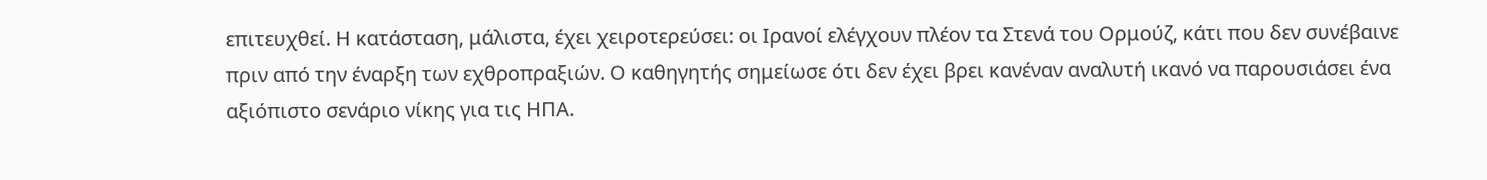επιτευχθεί. Η κατάσταση, μάλιστα, έχει χειροτερεύσει: οι Ιρανοί ελέγχουν πλέον τα Στενά του Ορμούζ, κάτι που δεν συνέβαινε πριν από την έναρξη των εχθροπραξιών. Ο καθηγητής σημείωσε ότι δεν έχει βρει κανέναν αναλυτή ικανό να παρουσιάσει ένα αξιόπιστο σενάριο νίκης για τις ΗΠΑ.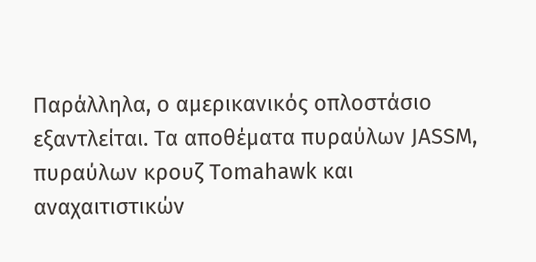Παράλληλα, ο αμερικανικός οπλοστάσιο εξαντλείται. Τα αποθέματα πυραύλων JASSM, πυραύλων κρουζ Tomahawk και αναχαιτιστικών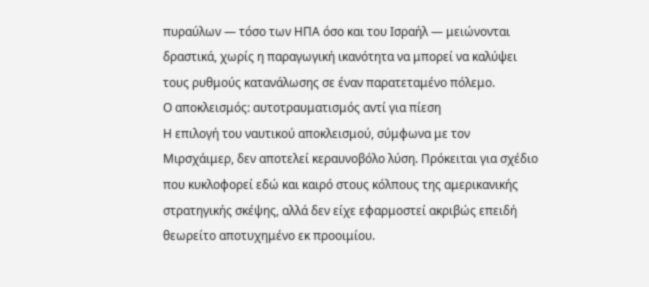πυραύλων — τόσο των ΗΠΑ όσο και του Ισραήλ — μειώνονται δραστικά, χωρίς η παραγωγική ικανότητα να μπορεί να καλύψει τους ρυθμούς κατανάλωσης σε έναν παρατεταμένο πόλεμο.
Ο αποκλεισμός: αυτοτραυματισμός αντί για πίεση
Η επιλογή του ναυτικού αποκλεισμού, σύμφωνα με τον Μιρσχάιμερ, δεν αποτελεί κεραυνοβόλο λύση. Πρόκειται για σχέδιο που κυκλοφορεί εδώ και καιρό στους κόλπους της αμερικανικής στρατηγικής σκέψης, αλλά δεν είχε εφαρμοστεί ακριβώς επειδή θεωρείτο αποτυχημένο εκ προοιμίου.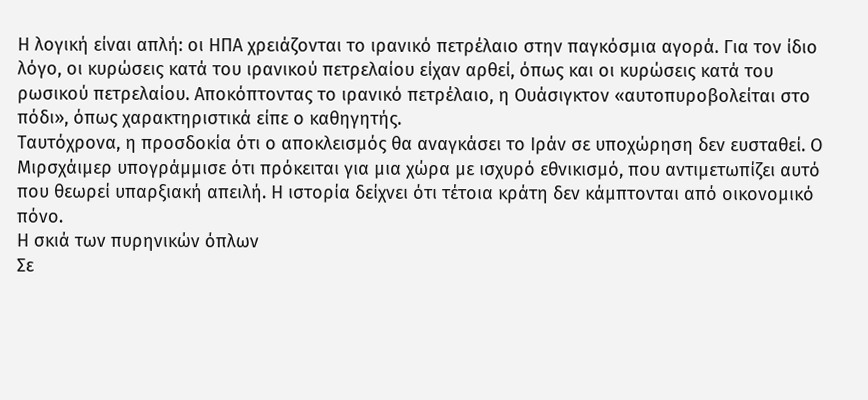Η λογική είναι απλή: οι ΗΠΑ χρειάζονται το ιρανικό πετρέλαιο στην παγκόσμια αγορά. Για τον ίδιο λόγο, οι κυρώσεις κατά του ιρανικού πετρελαίου είχαν αρθεί, όπως και οι κυρώσεις κατά του ρωσικού πετρελαίου. Αποκόπτοντας το ιρανικό πετρέλαιο, η Ουάσιγκτον «αυτοπυροβολείται στο πόδι», όπως χαρακτηριστικά είπε ο καθηγητής.
Ταυτόχρονα, η προσδοκία ότι ο αποκλεισμός θα αναγκάσει το Ιράν σε υποχώρηση δεν ευσταθεί. Ο Μιρσχάιμερ υπογράμμισε ότι πρόκειται για μια χώρα με ισχυρό εθνικισμό, που αντιμετωπίζει αυτό που θεωρεί υπαρξιακή απειλή. Η ιστορία δείχνει ότι τέτοια κράτη δεν κάμπτονται από οικονομικό πόνο.
Η σκιά των πυρηνικών όπλων
Σε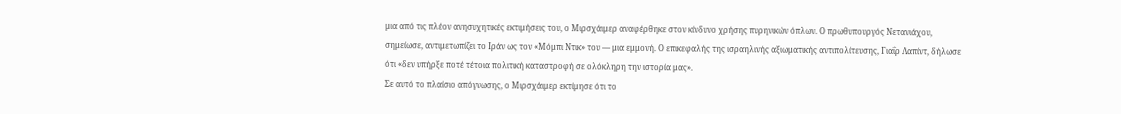μια από τις πλέον ανησυχητικές εκτιμήσεις του, ο Μιρσχάιμερ αναφέρθηκε στον κίνδυνο χρήσης πυρηνικών όπλων. Ο πρωθυπουργός Νετανιάχου, σημείωσε, αντιμετωπίζει το Ιράν ως τον «Μόμπι Ντικ» του — μια εμμονή. Ο επικεφαλής της ισραηλινής αξιωματικής αντιπολίτευσης, Γιαΐρ Λαπίντ, δήλωσε ότι «δεν υπήρξε ποτέ τέτοια πολιτική καταστροφή σε ολόκληρη την ιστορία μας».
Σε αυτό το πλαίσιο απόγνωσης, ο Μιρσχάιμερ εκτίμησε ότι το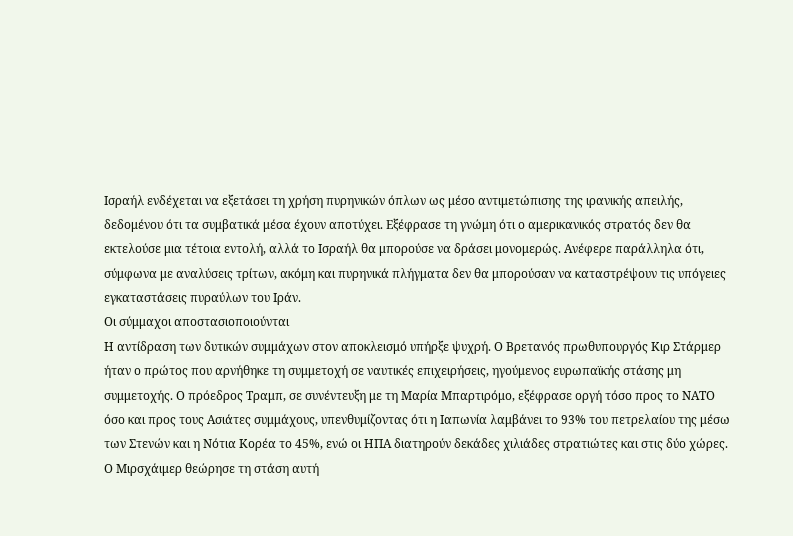Ισραήλ ενδέχεται να εξετάσει τη χρήση πυρηνικών όπλων ως μέσο αντιμετώπισης της ιρανικής απειλής, δεδομένου ότι τα συμβατικά μέσα έχουν αποτύχει. Εξέφρασε τη γνώμη ότι ο αμερικανικός στρατός δεν θα εκτελούσε μια τέτοια εντολή, αλλά το Ισραήλ θα μπορούσε να δράσει μονομερώς. Ανέφερε παράλληλα ότι, σύμφωνα με αναλύσεις τρίτων, ακόμη και πυρηνικά πλήγματα δεν θα μπορούσαν να καταστρέψουν τις υπόγειες εγκαταστάσεις πυραύλων του Ιράν.
Οι σύμμαχοι αποστασιοποιούνται
Η αντίδραση των δυτικών συμμάχων στον αποκλεισμό υπήρξε ψυχρή. Ο Βρετανός πρωθυπουργός Κιρ Στάρμερ ήταν ο πρώτος που αρνήθηκε τη συμμετοχή σε ναυτικές επιχειρήσεις, ηγούμενος ευρωπαϊκής στάσης μη συμμετοχής. Ο πρόεδρος Τραμπ, σε συνέντευξη με τη Μαρία Μπαρτιρόμο, εξέφρασε οργή τόσο προς το ΝΑΤΟ όσο και προς τους Ασιάτες συμμάχους, υπενθυμίζοντας ότι η Ιαπωνία λαμβάνει το 93% του πετρελαίου της μέσω των Στενών και η Νότια Κορέα το 45%, ενώ οι ΗΠΑ διατηρούν δεκάδες χιλιάδες στρατιώτες και στις δύο χώρες.
Ο Μιρσχάιμερ θεώρησε τη στάση αυτή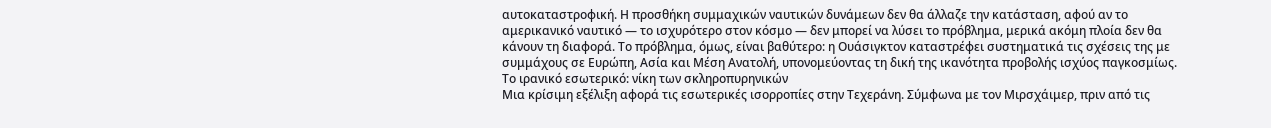αυτοκαταστροφική. Η προσθήκη συμμαχικών ναυτικών δυνάμεων δεν θα άλλαζε την κατάσταση, αφού αν το αμερικανικό ναυτικό — το ισχυρότερο στον κόσμο — δεν μπορεί να λύσει το πρόβλημα, μερικά ακόμη πλοία δεν θα κάνουν τη διαφορά. Το πρόβλημα, όμως, είναι βαθύτερο: η Ουάσιγκτον καταστρέφει συστηματικά τις σχέσεις της με συμμάχους σε Ευρώπη, Ασία και Μέση Ανατολή, υπονομεύοντας τη δική της ικανότητα προβολής ισχύος παγκοσμίως.
Το ιρανικό εσωτερικό: νίκη των σκληροπυρηνικών
Μια κρίσιμη εξέλιξη αφορά τις εσωτερικές ισορροπίες στην Τεχεράνη. Σύμφωνα με τον Μιρσχάιμερ, πριν από τις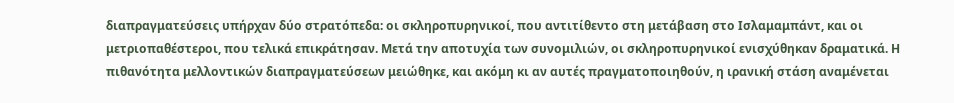διαπραγματεύσεις υπήρχαν δύο στρατόπεδα: οι σκληροπυρηνικοί, που αντιτίθεντο στη μετάβαση στο Ισλαμαμπάντ, και οι μετριοπαθέστεροι, που τελικά επικράτησαν. Μετά την αποτυχία των συνομιλιών, οι σκληροπυρηνικοί ενισχύθηκαν δραματικά. Η πιθανότητα μελλοντικών διαπραγματεύσεων μειώθηκε, και ακόμη κι αν αυτές πραγματοποιηθούν, η ιρανική στάση αναμένεται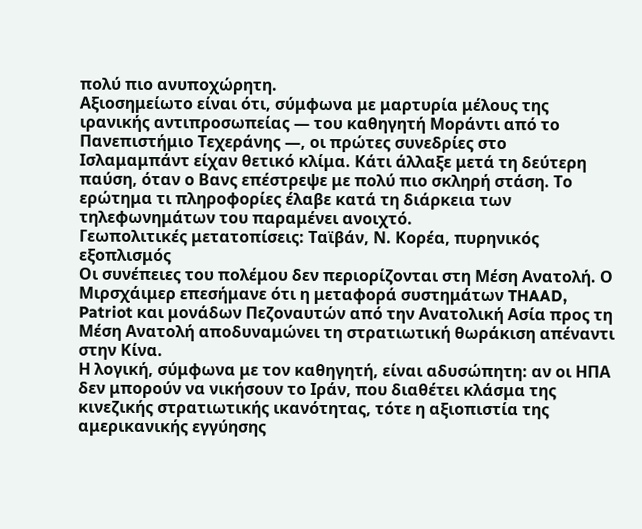πολύ πιο ανυποχώρητη.
Αξιοσημείωτο είναι ότι, σύμφωνα με μαρτυρία μέλους της ιρανικής αντιπροσωπείας — του καθηγητή Μοράντι από το Πανεπιστήμιο Τεχεράνης —, οι πρώτες συνεδρίες στο Ισλαμαμπάντ είχαν θετικό κλίμα. Κάτι άλλαξε μετά τη δεύτερη παύση, όταν ο Βανς επέστρεψε με πολύ πιο σκληρή στάση. Το ερώτημα τι πληροφορίες έλαβε κατά τη διάρκεια των τηλεφωνημάτων του παραμένει ανοιχτό.
Γεωπολιτικές μετατοπίσεις: Ταϊβάν, Ν. Κορέα, πυρηνικός εξοπλισμός
Οι συνέπειες του πολέμου δεν περιορίζονται στη Μέση Ανατολή. Ο Μιρσχάιμερ επεσήμανε ότι η μεταφορά συστημάτων THAAD, Patriot και μονάδων Πεζοναυτών από την Ανατολική Ασία προς τη Μέση Ανατολή αποδυναμώνει τη στρατιωτική θωράκιση απέναντι στην Κίνα.
Η λογική, σύμφωνα με τον καθηγητή, είναι αδυσώπητη: αν οι ΗΠΑ δεν μπορούν να νικήσουν το Ιράν, που διαθέτει κλάσμα της κινεζικής στρατιωτικής ικανότητας, τότε η αξιοπιστία της αμερικανικής εγγύησης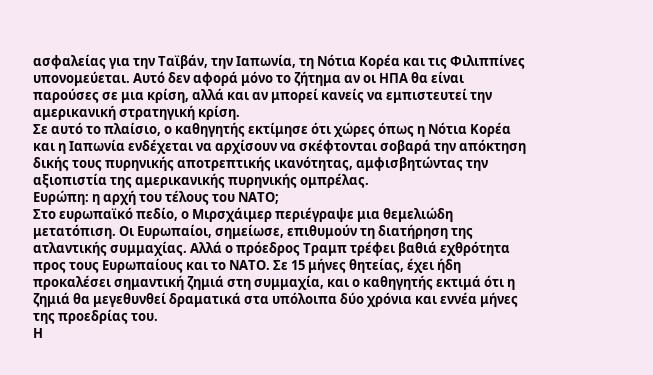ασφαλείας για την Ταϊβάν, την Ιαπωνία, τη Νότια Κορέα και τις Φιλιππίνες υπονομεύεται. Αυτό δεν αφορά μόνο το ζήτημα αν οι ΗΠΑ θα είναι παρούσες σε μια κρίση, αλλά και αν μπορεί κανείς να εμπιστευτεί την αμερικανική στρατηγική κρίση.
Σε αυτό το πλαίσιο, ο καθηγητής εκτίμησε ότι χώρες όπως η Νότια Κορέα και η Ιαπωνία ενδέχεται να αρχίσουν να σκέφτονται σοβαρά την απόκτηση δικής τους πυρηνικής αποτρεπτικής ικανότητας, αμφισβητώντας την αξιοπιστία της αμερικανικής πυρηνικής ομπρέλας.
Ευρώπη: η αρχή του τέλους του ΝΑΤΟ;
Στο ευρωπαϊκό πεδίο, ο Μιρσχάιμερ περιέγραψε μια θεμελιώδη μετατόπιση. Οι Ευρωπαίοι, σημείωσε, επιθυμούν τη διατήρηση της ατλαντικής συμμαχίας. Αλλά ο πρόεδρος Τραμπ τρέφει βαθιά εχθρότητα προς τους Ευρωπαίους και το ΝΑΤΟ. Σε 15 μήνες θητείας, έχει ήδη προκαλέσει σημαντική ζημιά στη συμμαχία, και ο καθηγητής εκτιμά ότι η ζημιά θα μεγεθυνθεί δραματικά στα υπόλοιπα δύο χρόνια και εννέα μήνες της προεδρίας του.
Η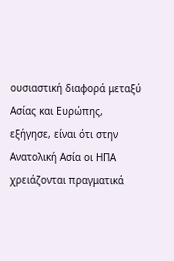ουσιαστική διαφορά μεταξύ Ασίας και Ευρώπης, εξήγησε, είναι ότι στην Ανατολική Ασία οι ΗΠΑ χρειάζονται πραγματικά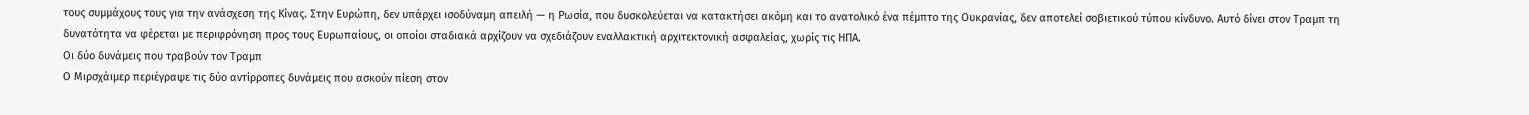τους συμμάχους τους για την ανάσχεση της Κίνας. Στην Ευρώπη, δεν υπάρχει ισοδύναμη απειλή — η Ρωσία, που δυσκολεύεται να κατακτήσει ακόμη και το ανατολικό ένα πέμπτο της Ουκρανίας, δεν αποτελεί σοβιετικού τύπου κίνδυνο. Αυτό δίνει στον Τραμπ τη δυνατότητα να φέρεται με περιφρόνηση προς τους Ευρωπαίους, οι οποίοι σταδιακά αρχίζουν να σχεδιάζουν εναλλακτική αρχιτεκτονική ασφαλείας, χωρίς τις ΗΠΑ.
Οι δύο δυνάμεις που τραβούν τον Τραμπ
Ο Μιρσχάιμερ περιέγραψε τις δύο αντίρροπες δυνάμεις που ασκούν πίεση στον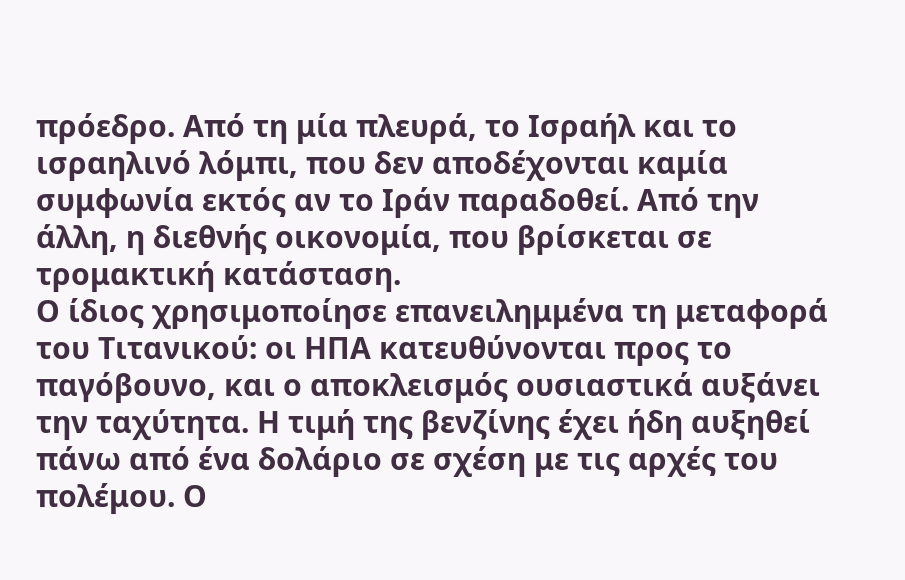πρόεδρο. Από τη μία πλευρά, το Ισραήλ και το ισραηλινό λόμπι, που δεν αποδέχονται καμία συμφωνία εκτός αν το Ιράν παραδοθεί. Από την άλλη, η διεθνής οικονομία, που βρίσκεται σε τρομακτική κατάσταση.
Ο ίδιος χρησιμοποίησε επανειλημμένα τη μεταφορά του Τιτανικού: οι ΗΠΑ κατευθύνονται προς το παγόβουνο, και ο αποκλεισμός ουσιαστικά αυξάνει την ταχύτητα. Η τιμή της βενζίνης έχει ήδη αυξηθεί πάνω από ένα δολάριο σε σχέση με τις αρχές του πολέμου. Ο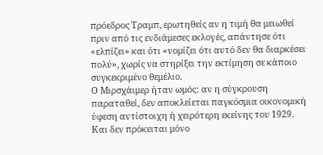πρόεδρος Τραμπ, ερωτηθείς αν η τιμή θα μειωθεί πριν από τις ενδιάμεσες εκλογές, απάντησε ότι «ελπίζει» και ότι «νομίζει ότι αυτό δεν θα διαρκέσει πολύ», χωρίς να στηρίξει την εκτίμηση σε κάποιο συγκεκριμένο θεμέλιο.
Ο Μιρσχάιμερ ήταν ωμός: αν η σύγκρουση παραταθεί, δεν αποκλείεται παγκόσμια οικονομική ύφεση αντίστοιχη ή χειρότερη εκείνης του 1929. Και δεν πρόκειται μόνο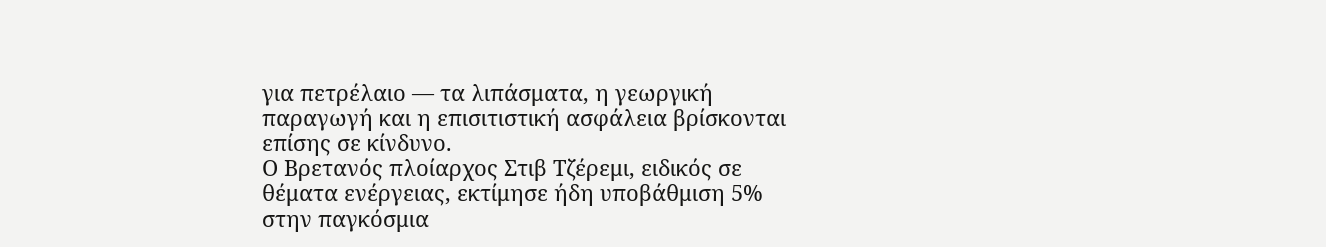για πετρέλαιο — τα λιπάσματα, η γεωργική παραγωγή και η επισιτιστική ασφάλεια βρίσκονται επίσης σε κίνδυνο.
Ο Βρετανός πλοίαρχος Στιβ Τζέρεμι, ειδικός σε θέματα ενέργειας, εκτίμησε ήδη υποβάθμιση 5% στην παγκόσμια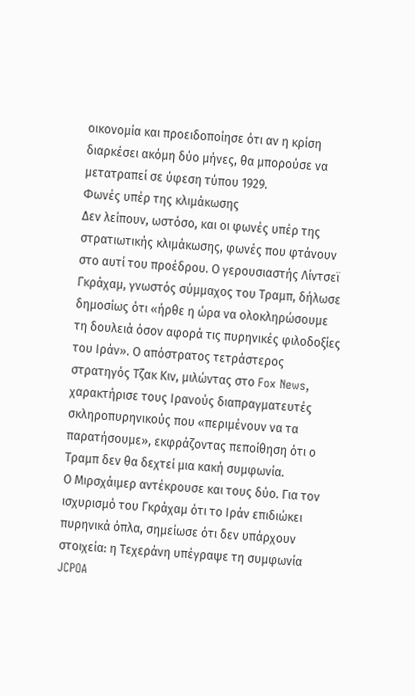οικονομία και προειδοποίησε ότι αν η κρίση διαρκέσει ακόμη δύο μήνες, θα μπορούσε να μετατραπεί σε ύφεση τύπου 1929.
Φωνές υπέρ της κλιμάκωσης
Δεν λείπουν, ωστόσο, και οι φωνές υπέρ της στρατιωτικής κλιμάκωσης, φωνές που φτάνουν στο αυτί του προέδρου. Ο γερουσιαστής Λίντσεϊ Γκράχαμ, γνωστός σύμμαχος του Τραμπ, δήλωσε δημοσίως ότι «ήρθε η ώρα να ολοκληρώσουμε τη δουλειά όσον αφορά τις πυρηνικές φιλοδοξίες του Ιράν». Ο απόστρατος τετράστερος στρατηγός Τζακ Κιν, μιλώντας στο Fox News, χαρακτήρισε τους Ιρανούς διαπραγματευτές σκληροπυρηνικούς που «περιμένουν να τα παρατήσουμε», εκφράζοντας πεποίθηση ότι ο Τραμπ δεν θα δεχτεί μια κακή συμφωνία.
Ο Μιρσχάιμερ αντέκρουσε και τους δύο. Για τον ισχυρισμό του Γκράχαμ ότι το Ιράν επιδιώκει πυρηνικά όπλα, σημείωσε ότι δεν υπάρχουν στοιχεία: η Τεχεράνη υπέγραψε τη συμφωνία JCPOA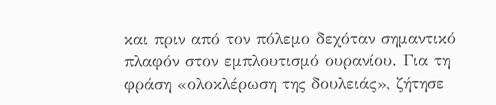και πριν από τον πόλεμο δεχόταν σημαντικό πλαφόν στον εμπλουτισμό ουρανίου. Για τη φράση «ολοκλέρωση της δουλειάς», ζήτησε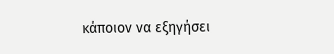κάποιον να εξηγήσει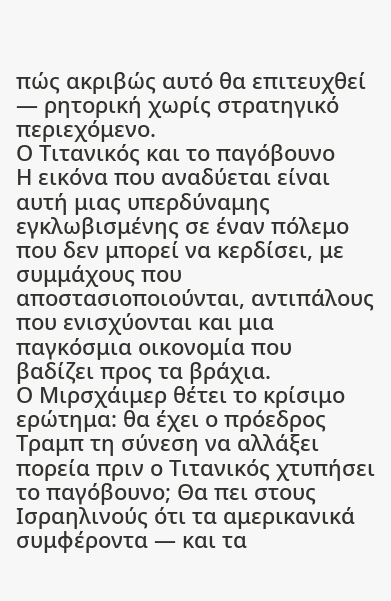πώς ακριβώς αυτό θα επιτευχθεί — ρητορική χωρίς στρατηγικό περιεχόμενο.
Ο Τιτανικός και το παγόβουνο
Η εικόνα που αναδύεται είναι αυτή μιας υπερδύναμης εγκλωβισμένης σε έναν πόλεμο που δεν μπορεί να κερδίσει, με συμμάχους που αποστασιοποιούνται, αντιπάλους που ενισχύονται και μια παγκόσμια οικονομία που βαδίζει προς τα βράχια.
Ο Μιρσχάιμερ θέτει το κρίσιμο ερώτημα: θα έχει ο πρόεδρος Τραμπ τη σύνεση να αλλάξει πορεία πριν ο Τιτανικός χτυπήσει το παγόβουνο; Θα πει στους Ισραηλινούς ότι τα αμερικανικά συμφέροντα — και τα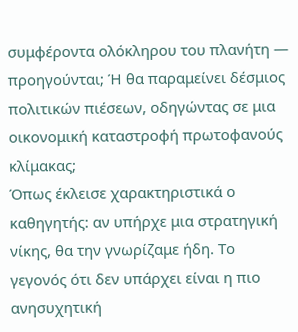συμφέροντα ολόκληρου του πλανήτη — προηγούνται; Ή θα παραμείνει δέσμιος πολιτικών πιέσεων, οδηγώντας σε μια οικονομική καταστροφή πρωτοφανούς κλίμακας;
Όπως έκλεισε χαρακτηριστικά ο καθηγητής: αν υπήρχε μια στρατηγική νίκης, θα την γνωρίζαμε ήδη. Το γεγονός ότι δεν υπάρχει είναι η πιο ανησυχητική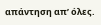απάντηση απ’ όλες.